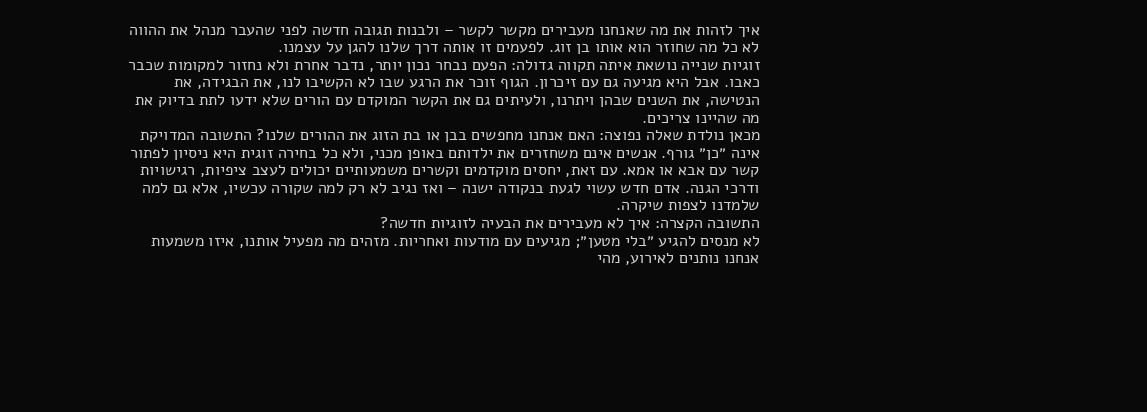איך לזהות את מה שאנחנו מעבירים מקשר לקשר – ולבנות תגובה חדשה לפני שהעבר מנהל את ההווה
לא כל מה שחוזר הוא אותו בן זוג. לפעמים זו אותה דרך שלנו להגן על עצמנו.
זוגיות שנייה נושאת איתה תקווה גדולה: הפעם נבחר נכון יותר, נדבר אחרת ולא נחזור למקומות שכבר כאבו. אבל היא מגיעה גם עם זיכרון. הגוף זוכר את הרגע שבו לא הקשיבו לנו, את הבגידה, את הנטישה, את השנים שבהן ויתרנו, ולעיתים גם את הקשר המוקדם עם הורים שלא ידעו לתת בדיוק את מה שהיינו צריכים.
מכאן נולדת שאלה נפוצה: האם אנחנו מחפשים בבן או בת הזוג את ההורים שלנו? התשובה המדויקת אינה ״כן״ גורף. אנשים אינם משחזרים את ילדותם באופן מכני, ולא כל בחירה זוגית היא ניסיון לפתור קשר עם אבא או אמא. עם זאת, יחסים מוקדמים וקשרים משמעותיים יכולים לעצב ציפיות, רגישויות ודרכי הגנה. אדם חדש עשוי לגעת בנקודה ישנה – ואז נגיב לא רק למה שקורה עכשיו, אלא גם למה שלמדנו לצפות שיקרה.
התשובה הקצרה: איך לא מעבירים את הבעיה לזוגיות חדשה?
לא מנסים להגיע ״בלי מטען״; מגיעים עם מודעות ואחריות. מזהים מה מפעיל אותנו, איזו משמעות אנחנו נותנים לאירוע, מהי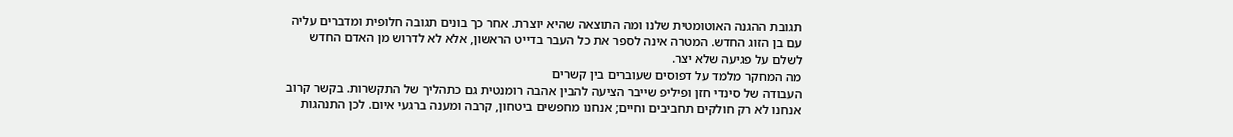תגובת ההגנה האוטומטית שלנו ומה התוצאה שהיא יוצרת. אחר כך בונים תגובה חלופית ומדברים עליה עם בן הזוג החדש. המטרה אינה לספר את כל העבר בדייט הראשון, אלא לא לדרוש מן האדם החדש לשלם על פגיעה שלא יצר.
מה המחקר מלמד על דפוסים שעוברים בין קשרים
העבודה של סינדי חזן ופיליפ שייבר הציעה להבין אהבה רומנטית גם כתהליך של התקשרות. בקשר קרוב אנחנו לא רק חולקים תחביבים וחיים; אנחנו מחפשים ביטחון, קרבה ומענה ברגעי איום. לכן התנהגות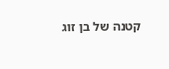קטנה של בן זוג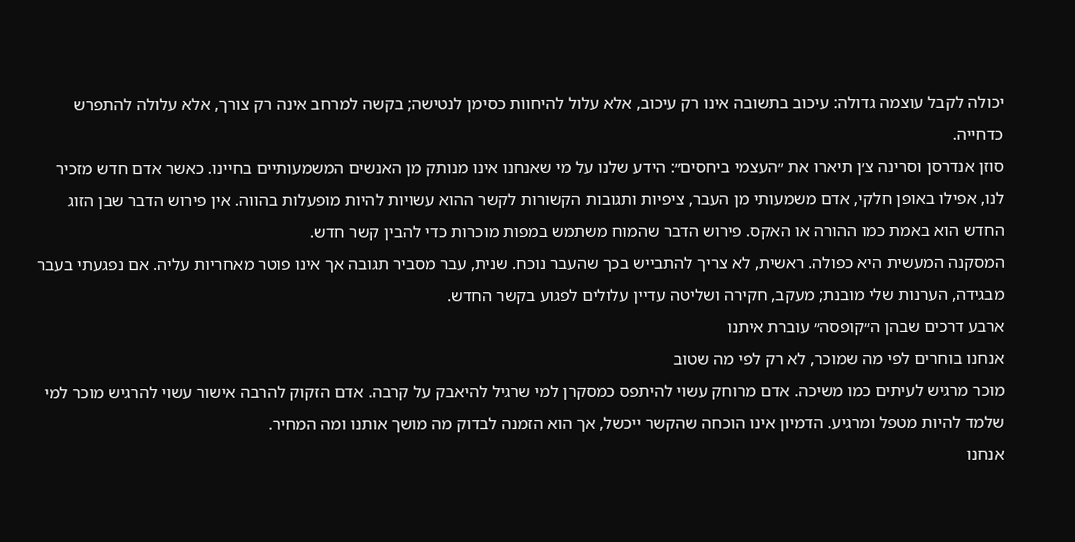יכולה לקבל עוצמה גדולה: עיכוב בתשובה אינו רק עיכוב, אלא עלול להיחוות כסימן לנטישה; בקשה למרחב אינה רק צורך, אלא עלולה להתפרש כדחייה.
סוזן אנדרסן וסרינה צ׳ן תיארו את ״העצמי ביחסים״: הידע שלנו על מי שאנחנו אינו מנותק מן האנשים המשמעותיים בחיינו. כאשר אדם חדש מזכיר לנו, אפילו באופן חלקי, אדם משמעותי מן העבר, ציפיות ותגובות הקשורות לקשר ההוא עשויות להיות מופעלות בהווה. אין פירוש הדבר שבן הזוג החדש הוא באמת כמו ההורה או האקס. פירוש הדבר שהמוח משתמש במפות מוכרות כדי להבין קשר חדש.
המסקנה המעשית היא כפולה. ראשית, לא צריך להתבייש בכך שהעבר נוכח. שנית, עבר מסביר תגובה אך אינו פוטר מאחריות עליה. אם נפגעתי בעבר מבגידה, הערנות שלי מובנת; מעקב, חקירה ושליטה עדיין עלולים לפגוע בקשר החדש.
ארבע דרכים שבהן ה״קופסה״ עוברת איתנו
אנחנו בוחרים לפי מה שמוכר, לא רק לפי מה שטוב
מוכר מרגיש לעיתים כמו משיכה. אדם מרוחק עשוי להיתפס כמסקרן למי שרגיל להיאבק על קרבה. אדם הזקוק להרבה אישור עשוי להרגיש מוכר למי שלמד להיות מטפל ומרגיע. הדמיון אינו הוכחה שהקשר ייכשל, אך הוא הזמנה לבדוק מה מושך אותנו ומה המחיר.
אנחנו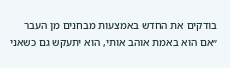בודקים את החדש באמצעות מבחנים מן העבר
״אם הוא באמת אוהב אותי, הוא יתעקש גם כשאני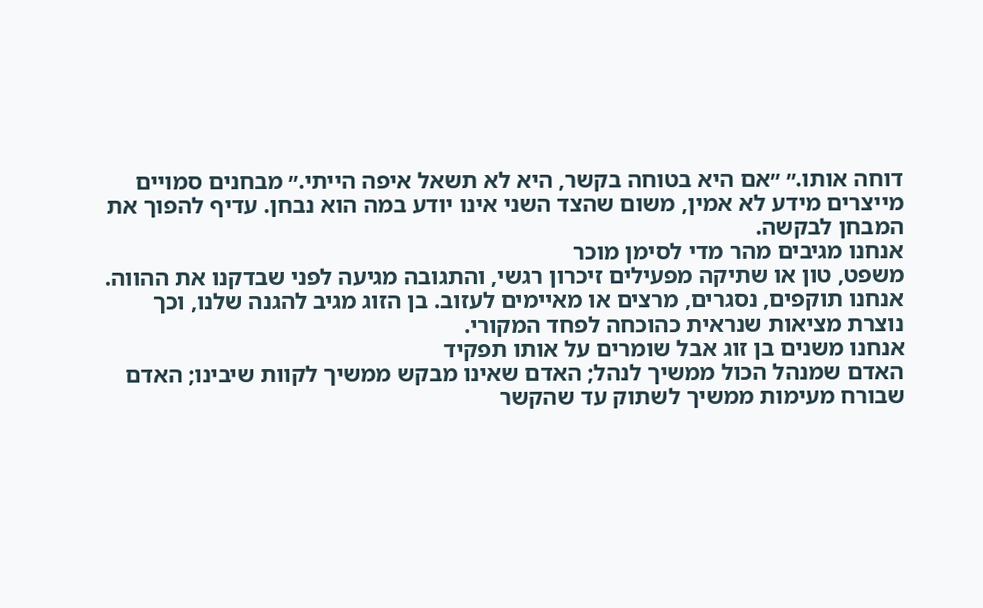דוחה אותו.״ ״אם היא בטוחה בקשר, היא לא תשאל איפה הייתי.״ מבחנים סמויים מייצרים מידע לא אמין, משום שהצד השני אינו יודע במה הוא נבחן. עדיף להפוך את המבחן לבקשה.
אנחנו מגיבים מהר מדי לסימן מוכר
משפט, טון או שתיקה מפעילים זיכרון רגשי, והתגובה מגיעה לפני שבדקנו את ההווה. אנחנו תוקפים, נסגרים, מרצים או מאיימים לעזוב. בן הזוג מגיב להגנה שלנו, וכך נוצרת מציאות שנראית כהוכחה לפחד המקורי.
אנחנו משנים בן זוג אבל שומרים על אותו תפקיד
האדם שמנהל הכול ממשיך לנהל; האדם שאינו מבקש ממשיך לקוות שיבינו; האדם שבורח מעימות ממשיך לשתוק עד שהקשר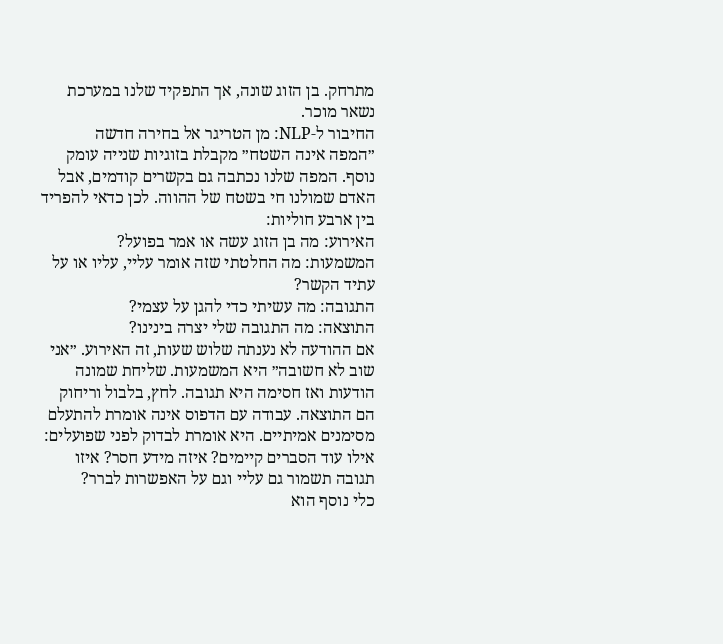מתרחק. בן הזוג שונה, אך התפקיד שלנו במערכת נשאר מוכר.
החיבור ל‑NLP: מן הטריגר אל בחירה חדשה
״המפה אינה השטח״ מקבלת בזוגיות שנייה עומק נוסף. המפה שלנו נכתבה גם בקשרים קודמים, אבל האדם שמולנו חי בשטח של ההווה. לכן כדאי להפריד בין ארבע חוליות:
האירוע: מה בן הזוג עשה או אמר בפועל?
המשמעות: מה החלטתי שזה אומר עליי, עליו או על עתיד הקשר?
התגובה: מה עשיתי כדי להגן על עצמי?
התוצאה: מה התגובה שלי יצרה בינינו?
אם ההודעה לא נענתה שלוש שעות, זה האירוע. ״אני שוב לא חשובה״ היא המשמעות. שליחת שמונה הודעות ואז חסימה היא תגובה. לחץ, בלבול וריחוק הם התוצאה. עבודה עם הדפוס אינה אומרת להתעלם מסימנים אמיתיים. היא אומרת לבדוק לפני שפועלים: אילו עוד הסברים קיימים? איזה מידע חסר? איזו תגובה תשמור גם עליי וגם על האפשרות לברר?
כלי נוסף הוא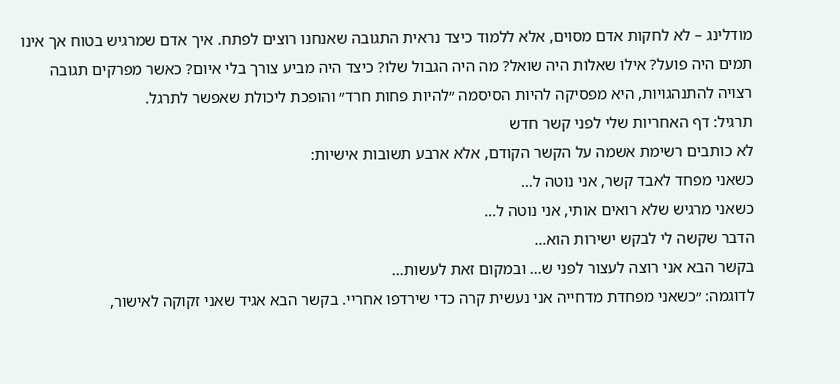מודלינג – לא לחקות אדם מסוים, אלא ללמוד כיצד נראית התגובה שאנחנו רוצים לפתח. איך אדם שמרגיש בטוח אך אינו תמים היה פועל? אילו שאלות היה שואל? מה היה הגבול שלו? כיצד היה מביע צורך בלי איום? כאשר מפרקים תגובה רצויה להתנהגויות, היא מפסיקה להיות הסיסמה ״להיות פחות חרד״ והופכת ליכולת שאפשר לתרגל.
תרגיל: דף האחריות שלי לפני קשר חדש
לא כותבים רשימת אשמה על הקשר הקודם, אלא ארבע תשובות אישיות:
כשאני מפחד לאבד קשר, אני נוטה ל…
כשאני מרגיש שלא רואים אותי, אני נוטה ל…
הדבר שקשה לי לבקש ישירות הוא…
בקשר הבא אני רוצה לעצור לפני ש… ובמקום זאת לעשות…
לדוגמה: ״כשאני מפחדת מדחייה אני נעשית קרה כדי שירדפו אחריי. בקשר הבא אגיד שאני זקוקה לאישור,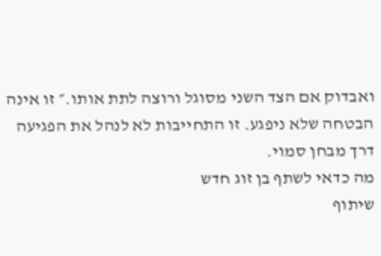ואבדוק אם הצד השני מסוגל ורוצה לתת אותו.״ זו אינה הבטחה שלא ניפגע. זו התחייבות לא לנהל את הפגיעה דרך מבחן סמוי.
מה כדאי לשתף בן זוג חדש
שיתוף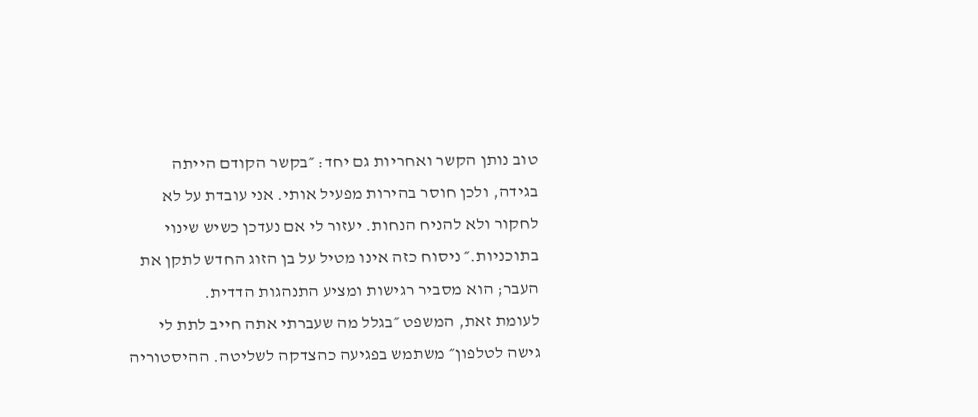טוב נותן הקשר ואחריות גם יחד: ״בקשר הקודם הייתה בגידה, ולכן חוסר בהירות מפעיל אותי. אני עובדת על לא לחקור ולא להניח הנחות. יעזור לי אם נעדכן כשיש שינוי בתוכניות.״ ניסוח כזה אינו מטיל על בן הזוג החדש לתקן את העבר; הוא מסביר רגישות ומציע התנהגות הדדית.
לעומת זאת, המשפט ״בגלל מה שעברתי אתה חייב לתת לי גישה לטלפון״ משתמש בפגיעה כהצדקה לשליטה. ההיסטוריה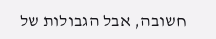חשובה, אבל הגבולות של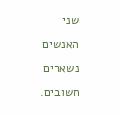שני האנשים נשארים חשובים.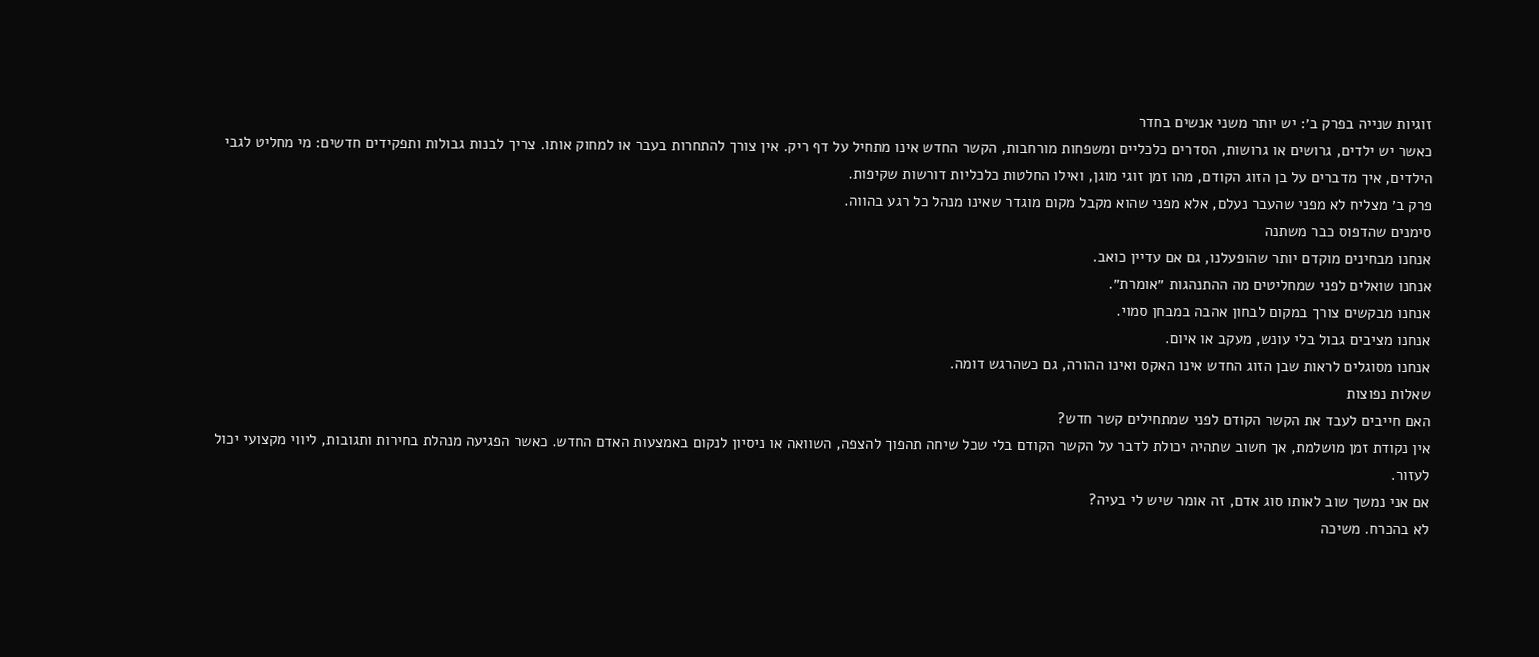זוגיות שנייה בפרק ב׳: יש יותר משני אנשים בחדר
כאשר יש ילדים, גרושים או גרושות, הסדרים כלכליים ומשפחות מורחבות, הקשר החדש אינו מתחיל על דף ריק. אין צורך להתחרות בעבר או למחוק אותו. צריך לבנות גבולות ותפקידים חדשים: מי מחליט לגבי הילדים, איך מדברים על בן הזוג הקודם, מהו זמן זוגי מוגן, ואילו החלטות כלכליות דורשות שקיפות.
פרק ב׳ מצליח לא מפני שהעבר נעלם, אלא מפני שהוא מקבל מקום מוגדר שאינו מנהל כל רגע בהווה.
סימנים שהדפוס כבר משתנה
אנחנו מבחינים מוקדם יותר שהופעלנו, גם אם עדיין כואב.
אנחנו שואלים לפני שמחליטים מה ההתנהגות ״אומרת״.
אנחנו מבקשים צורך במקום לבחון אהבה במבחן סמוי.
אנחנו מציבים גבול בלי עונש, מעקב או איום.
אנחנו מסוגלים לראות שבן הזוג החדש אינו האקס ואינו ההורה, גם כשהרגש דומה.
שאלות נפוצות
האם חייבים לעבד את הקשר הקודם לפני שמתחילים קשר חדש?
אין נקודת זמן מושלמת, אך חשוב שתהיה יכולת לדבר על הקשר הקודם בלי שכל שיחה תהפוך להצפה, השוואה או ניסיון לנקום באמצעות האדם החדש. כאשר הפגיעה מנהלת בחירות ותגובות, ליווי מקצועי יכול לעזור.
אם אני נמשך שוב לאותו סוג אדם, זה אומר שיש לי בעיה?
לא בהכרח. משיכה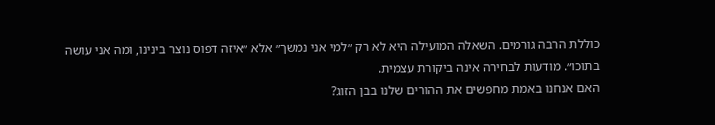כוללת הרבה גורמים. השאלה המועילה היא לא רק ״למי אני נמשך״ אלא ״איזה דפוס נוצר בינינו, ומה אני עושה בתוכו״. מודעות לבחירה אינה ביקורת עצמית.
האם אנחנו באמת מחפשים את ההורים שלנו בבן הזוג?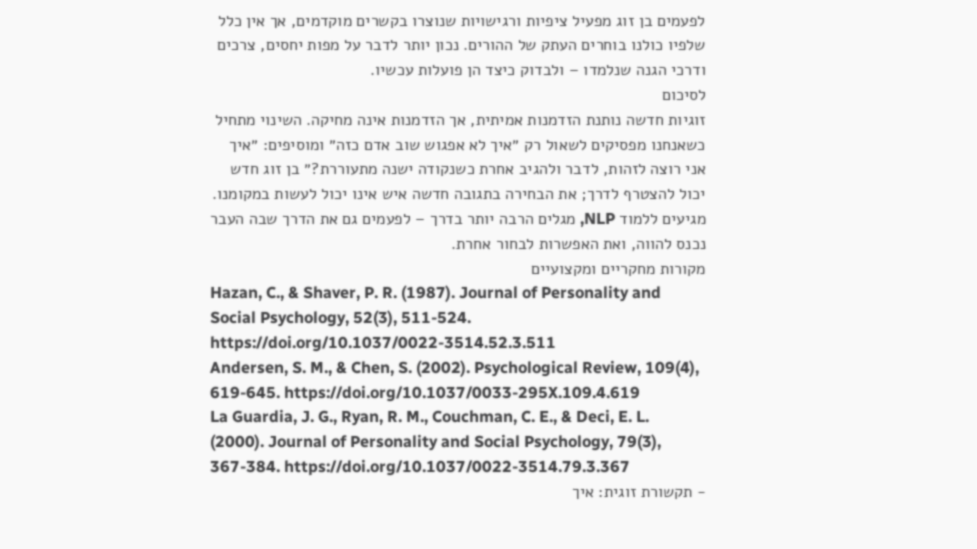לפעמים בן זוג מפעיל ציפיות ורגישויות שנוצרו בקשרים מוקדמים, אך אין כלל שלפיו כולנו בוחרים העתק של ההורים. נכון יותר לדבר על מפות יחסים, צרכים ודרכי הגנה שנלמדו – ולבדוק כיצד הן פועלות עכשיו.
לסיכום
זוגיות חדשה נותנת הזדמנות אמיתית, אך הזדמנות אינה מחיקה. השינוי מתחיל כשאנחנו מפסיקים לשאול רק ״איך לא אפגוש שוב אדם כזה״ ומוסיפים: ״איך אני רוצה לזהות, לדבר ולהגיב אחרת כשנקודה ישנה מתעוררת?״ בן זוג חדש יכול להצטרף לדרך; את הבחירה בתגובה חדשה איש אינו יכול לעשות במקומנו.
מגיעים ללמוד NLP, מגלים הרבה יותר בדרך – לפעמים גם את הדרך שבה העבר נכנס להווה, ואת האפשרות לבחור אחרת.
מקורות מחקריים ומקצועיים
Hazan, C., & Shaver, P. R. (1987). Journal of Personality and Social Psychology, 52(3), 511-524. https://doi.org/10.1037/0022-3514.52.3.511
Andersen, S. M., & Chen, S. (2002). Psychological Review, 109(4), 619-645. https://doi.org/10.1037/0033-295X.109.4.619
La Guardia, J. G., Ryan, R. M., Couchman, C. E., & Deci, E. L. (2000). Journal of Personality and Social Psychology, 79(3), 367-384. https://doi.org/10.1037/0022-3514.79.3.367
- תקשורת זוגית: איך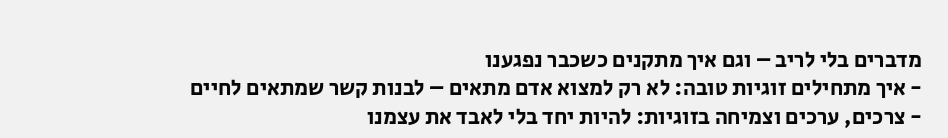מדברים בלי לריב – וגם איך מתקנים כשכבר נפגענו
- איך מתחילים זוגיות טובה: לא רק למצוא אדם מתאים – לבנות קשר שמתאים לחיים
- צרכים, ערכים וצמיחה בזוגיות: להיות יחד בלי לאבד את עצמנו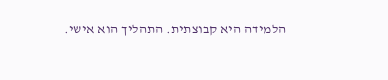הלמידה היא קבוצתית. התהליך הוא אישי.